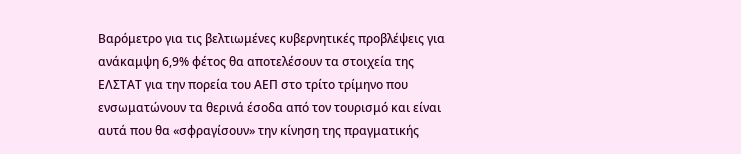Βαρόμετρο για τις βελτιωμένες κυβερνητικές προβλέψεις για ανάκαμψη 6,9% φέτος θα αποτελέσουν τα στοιχεία της ΕΛΣΤΑΤ για την πορεία του ΑΕΠ στο τρίτο τρίμηνο που ενσωματώνουν τα θερινά έσοδα από τον τουρισμό και είναι αυτά που θα «σφραγίσουν» την κίνηση της πραγματικής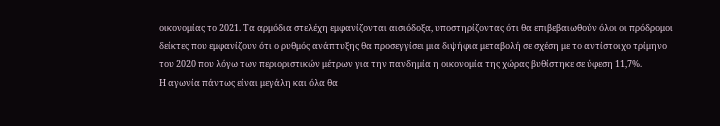οικονομίας το 2021. Τα αρμόδια στελέχη εμφανίζονται αισιόδοξα, υποστηρίζοντας ότι θα επιβεβαιωθούν όλοι οι πρόδρομοι δείκτες που εμφανίζουν ότι ο ρυθμός ανάπτυξης θα προσεγγίσει μια διψήφια μεταβολή σε σχέση με το αντίστοιχο τρίμηνο του 2020 που λόγω των περιοριστικών μέτρων για την πανδημία η οικονομία της χώρας βυθίστηκε σε ύφεση 11,7%.
Η αγωνία πάντως είναι μεγάλη και όλα θα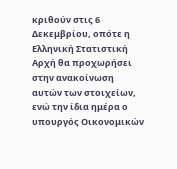κριθούν στις 6 Δεκεμβρίου, οπότε η Ελληνική Στατιστική Αρχή θα προχωρήσει στην ανακοίνωση αυτών των στοιχείων, ενώ την ίδια ημέρα ο υπουργός Οικονομικών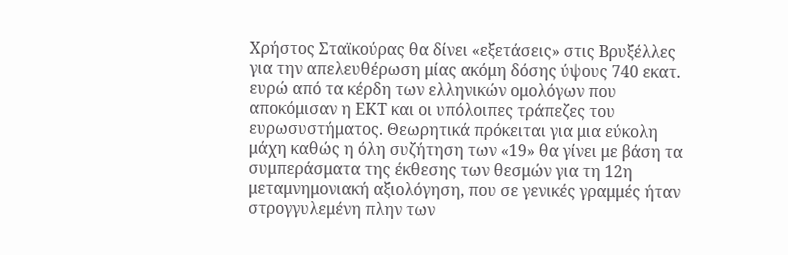Χρήστος Σταϊκούρας θα δίνει «εξετάσεις» στις Βρυξέλλες για την απελευθέρωση μίας ακόμη δόσης ύψους 740 εκατ. ευρώ από τα κέρδη των ελληνικών ομολόγων που αποκόμισαν η ΕΚΤ και οι υπόλοιπες τράπεζες του ευρωσυστήματος. Θεωρητικά πρόκειται για μια εύκολη μάχη καθώς η όλη συζήτηση των «19» θα γίνει με βάση τα συμπεράσματα της έκθεσης των θεσμών για τη 12η μεταμνημονιακή αξιολόγηση, που σε γενικές γραμμές ήταν στρογγυλεμένη πλην των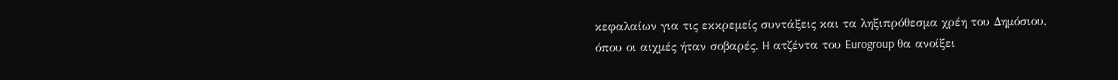κεφαλαίων για τις εκκρεμείς συντάξεις και τα ληξιπρόθεσμα χρέη του Δημόσιου, όπου οι αιχμές ήταν σοβαρές. H ατζέντα του Eurogroup θα ανοίξει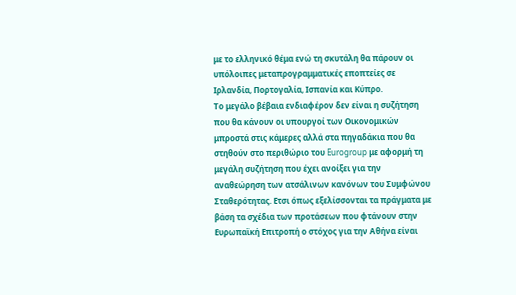με το ελληνικό θέμα ενώ τη σκυτάλη θα πάρουν οι υπόλοιπες μεταπρογραμματικές εποπτείες σε Ιρλανδία, Πορτογαλία, Ισπανία και Κύπρο.
Το μεγάλο βέβαια ενδιαφέρον δεν είναι η συζήτηση που θα κάνουν οι υπουργοί των Οικονομικών μπροστά στις κάμερες αλλά στα πηγαδάκια που θα στηθούν στο περιθώριο του Eurogroup με αφορμή τη μεγάλη συζήτηση που έχει ανοίξει για την αναθεώρηση των ατσάλινων κανόνων του Συμφώνου Σταθερότητας. Ετσι όπως εξελίσσονται τα πράγματα με βάση τα σχέδια των προτάσεων που φτάνουν στην Ευρωπαϊκή Επιτροπή ο στόχος για την Αθήνα είναι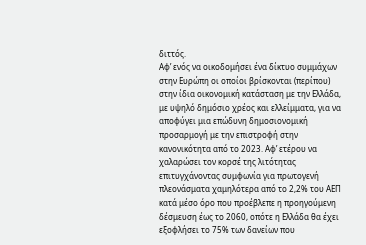διττός.
Αφ’ ενός να οικοδομήσει ένα δίκτυο συμμάχων στην Ευρώπη οι οποίοι βρίσκονται (περίπου) στην ίδια οικονομική κατάσταση με την Ελλάδα, με υψηλό δημόσιο χρέος και ελλείμματα, για να αποφύγει μια επώδυνη δημοσιονομική προσαρμογή με την επιστροφή στην κανονικότητα από το 2023. Αφ’ ετέρου να χαλαρώσει τον κορσέ της λιτότητας επιτυγχάνοντας συμφωνία για πρωτογενή πλεονάσματα χαμηλότερα από το 2,2% του ΑΕΠ κατά μέσο όρο που προέβλεπε η προηγούμενη δέσμευση έως το 2060, οπότε η Ελλάδα θα έχει εξοφλήσει το 75% των δανείων που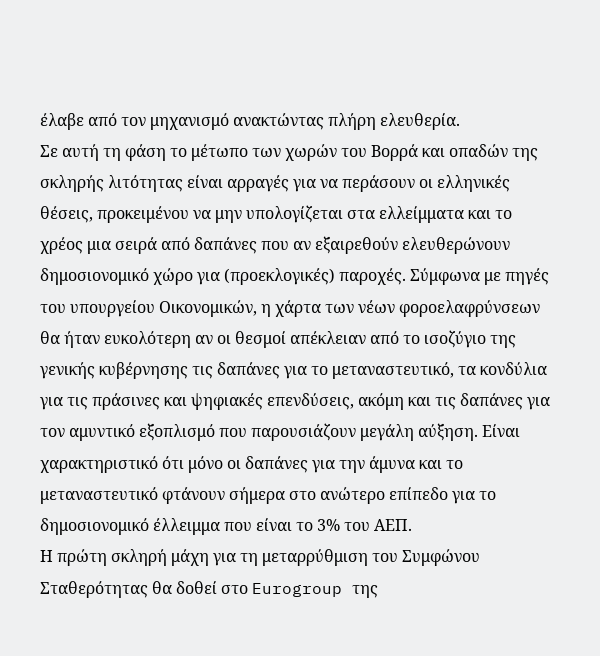έλαβε από τον μηχανισμό ανακτώντας πλήρη ελευθερία.
Σε αυτή τη φάση το μέτωπο των χωρών του Βορρά και οπαδών της σκληρής λιτότητας είναι αρραγές για να περάσουν οι ελληνικές θέσεις, προκειμένου να μην υπολογίζεται στα ελλείμματα και το χρέος μια σειρά από δαπάνες που αν εξαιρεθούν ελευθερώνουν δημοσιονομικό χώρο για (προεκλογικές) παροχές. Σύμφωνα με πηγές του υπουργείου Οικονομικών, η χάρτα των νέων φοροελαφρύνσεων θα ήταν ευκολότερη αν οι θεσμοί απέκλειαν από το ισοζύγιο της γενικής κυβέρνησης τις δαπάνες για το μεταναστευτικό, τα κονδύλια για τις πράσινες και ψηφιακές επενδύσεις, ακόμη και τις δαπάνες για τον αμυντικό εξοπλισμό που παρουσιάζουν μεγάλη αύξηση. Είναι χαρακτηριστικό ότι μόνο οι δαπάνες για την άμυνα και το μεταναστευτικό φτάνουν σήμερα στο ανώτερο επίπεδο για το δημοσιονομικό έλλειμμα που είναι το 3% του ΑΕΠ.
Η πρώτη σκληρή μάχη για τη μεταρρύθμιση του Συμφώνου Σταθερότητας θα δοθεί στο Eurogroup της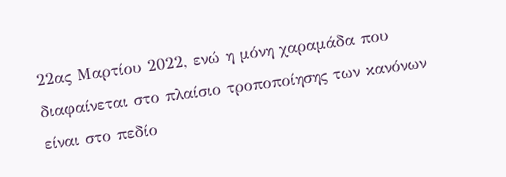22ας Μαρτίου 2022, ενώ η μόνη χαραμάδα που διαφαίνεται στο πλαίσιο τροποποίησης των κανόνων είναι στο πεδίο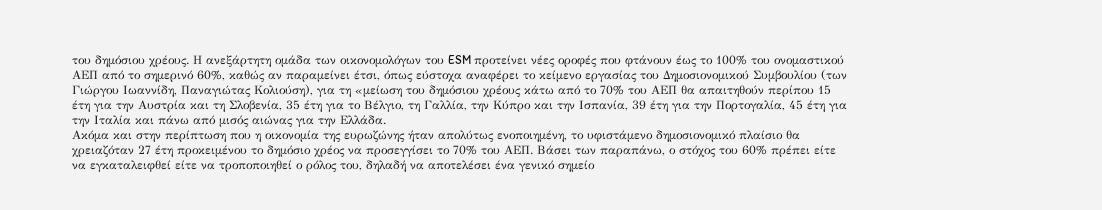του δημόσιου χρέους. Η ανεξάρτητη ομάδα των οικονομολόγων του ESM προτείνει νέες οροφές που φτάνουν έως το 100% του ονομαστικού ΑΕΠ από το σημερινό 60%, καθώς αν παραμείνει έτσι, όπως εύστοχα αναφέρει το κείμενο εργασίας του Δημοσιονομικού Συμβουλίου (των Γιώργου Ιωαννίδη, Παναγιώτας Κολιούση), για τη «μείωση του δημόσιου χρέους κάτω από το 70% του ΑΕΠ θα απαιτηθούν περίπου 15 έτη για την Αυστρία και τη Σλοβενία, 35 έτη για το Βέλγιο, τη Γαλλία, την Κύπρο και την Ισπανία, 39 έτη για την Πορτογαλία, 45 έτη για την Ιταλία και πάνω από μισός αιώνας για την Ελλάδα.
Ακόμα και στην περίπτωση που η οικονομία της ευρωζώνης ήταν απολύτως ενοποιημένη, το υφιστάμενο δημοσιονομικό πλαίσιο θα χρειαζόταν 27 έτη προκειμένου το δημόσιο χρέος να προσεγγίσει το 70% του ΑΕΠ. Βάσει των παραπάνω, ο στόχος του 60% πρέπει είτε να εγκαταλειφθεί είτε να τροποποιηθεί ο ρόλος του, δηλαδή να αποτελέσει ένα γενικό σημείο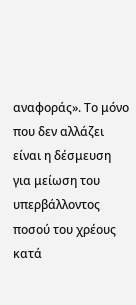αναφοράς». Το μόνο που δεν αλλάζει είναι η δέσμευση για μείωση του υπερβάλλοντος ποσού του χρέους κατά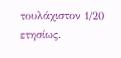τουλάχιστον 1/20 ετησίως.